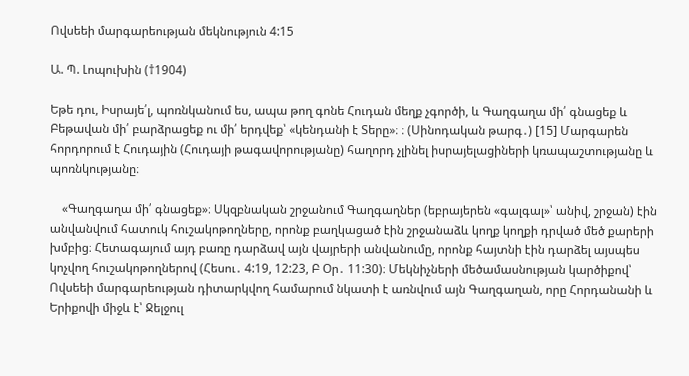Ովսեեի մարգարեության մեկնություն 4:15

Ա. Պ. Լոպուխին (†1904)

Եթե դու, Իսրայե՛լ, պոռնկանում ես, ապա թող գոնե Հուդան մեղք չգործի, և Գաղգաղա մի՛ գնացեք և Բեթավան մի՛ բարձրացեք ու մի՛ երդվեք՝ «կենդանի է Տերը»։ ։ (Սինոդական թարգ․) [15] Մարգարեն հորդորում է Հուդային (Հուդայի թագավորությանը) հաղորդ չլինել իսրայելացիների կռապաշտությանը և պոռնկությանը։

    «Գաղգաղա մի՛ գնացեք»։ Սկզբնական շրջանում Գաղգաղներ (եբրայերեն «գալգալ»՝ անիվ, շրջան) էին անվանվում հատուկ հուշակոթողները, որոնք բաղկացած էին շրջանաձև կողք կողքի դրված մեծ քարերի խմբից։ Հետագայում այդ բառը դարձավ այն վայրերի անվանումը, որոնք հայտնի էին դարձել այսպես կոչվող հուշակոթողներով (Հեսու․ 4:19, 12:23, Բ Օր․ 11:30)։ Մեկնիչների մեծամասնության կարծիքով՝ Ովսեեի մարգարեության դիտարկվող համարում նկատի է առնվում այն Գաղգաղան, որը Հորդանանի և Երիքովի միջև է՝ Ջելջուլ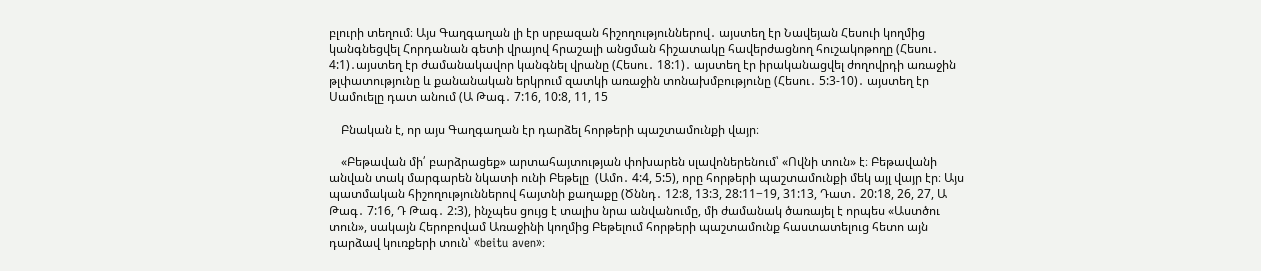բլուրի տեղում։ Այս Գաղգաղան լի էր սրբազան հիշողություններով․ այստեղ էր Նավեյան Հեսուի կողմից կանգնեցվել Հորդանան գետի վրայով հրաշալի անցման հիշատակը հավերժացնող հուշակոթողը (Հեսու․ 4:1)․այստեղ էր ժամանակավոր կանգնել վրանը (Հեսու․ 18:1)․ այստեղ էր իրականացվել ժողովրդի առաջին թլփատությունը և քանանական երկրում զատկի առաջին տոնախմբությունը (Հեսու․ 5:3-10)․ այստեղ էր Սամուելը դատ անում (Ա Թագ․ 7:16, 10:8, 11, 15

    Բնական է, որ այս Գաղգաղան էր դարձել հորթերի պաշտամունքի վայր։

    «Բեթավան մի՛ բարձրացեք» արտահայտության փոխարեն սլավոներենում՝ «Ովնի տուն» է։ Բեթավանի անվան տակ մարգարեն նկատի ունի Բեթելը  (Ամո․ 4:4, 5:5), որը հորթերի պաշտամունքի մեկ այլ վայր էր։ Այս պատմական հիշողություններով հայտնի քաղաքը (Ծննդ․ 12:8, 13:3, 28:11−19, 31:13, Դատ․ 20:18, 26, 27, Ա Թագ․ 7:16, Դ Թագ․ 2:3), ինչպես ցույց է տալիս նրա անվանումը, մի ժամանակ ծառայել է որպես «Աստծու տուն», սակայն Հերոբովամ Առաջինի կողմից Բեթելում հորթերի պաշտամունք հաստատելուց հետո այն դարձավ կուռքերի տուն՝ «beitu aven»։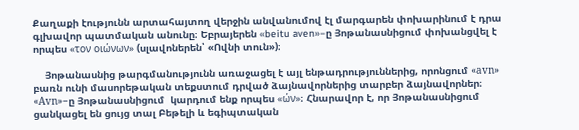Քաղաքի էությունն արտահայտող վերջին անվանումով էլ մարգարեն փոխարինում է դրա գլխավոր պատմական անունը։ Եբրայերեն «beitu aven»−ը Յոթանասնիցում փոխանցվել է որպես «τον οιώνων» (սլավոներեն՝ «Ովնի տուն»)։

    Յոթանասնից թարգմանությունն առաջացել է այլ ենթադրություններից, որոնցում «аvn» բառն ունի մասորեթական տեքստում դրված ձայնավորներից տարբեր ձայնավորներ։ «Аvn»−ը Յոթանասնիցում  կարդում ենք որպես «ών»։ Հնարավոր է, որ Յոթանասնիցում ցանկացել են ցույց տալ Բեթելի և եգիպտական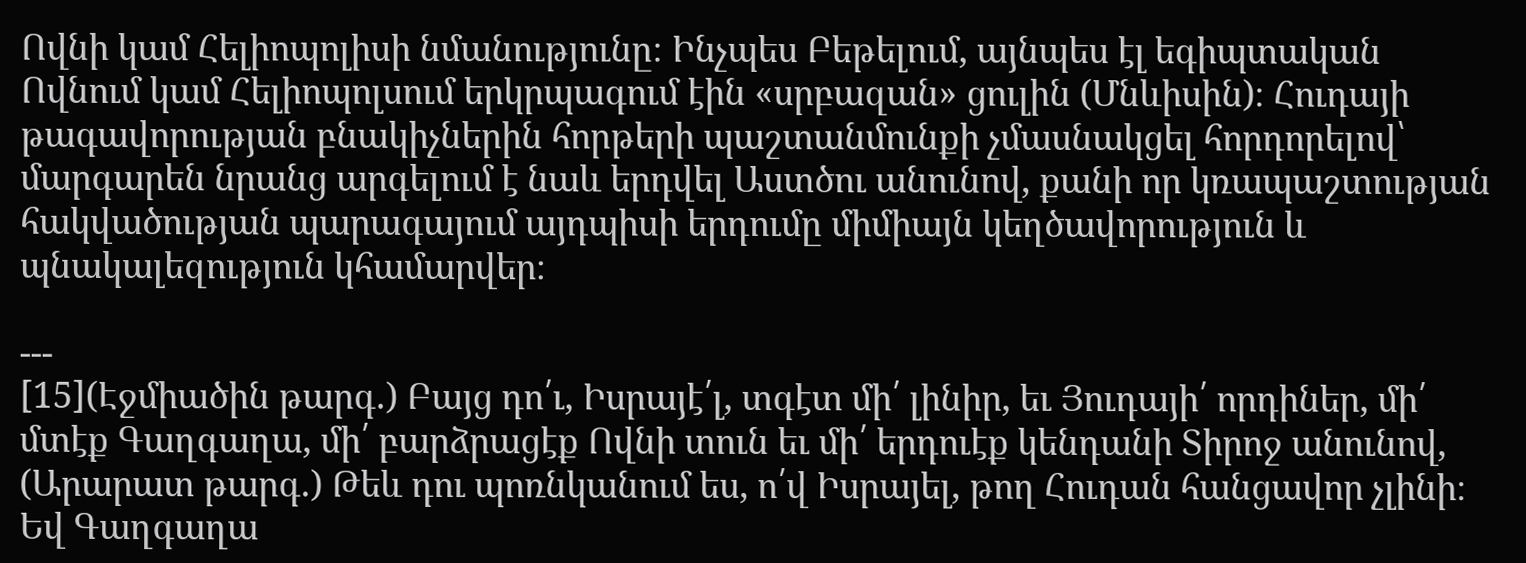Ովնի կամ Հելիոպոլիսի նմանությունը։ Ինչպես Բեթելում, այնպես էլ եգիպտական Ովնում կամ Հելիոպոլսում երկրպագում էին «սրբազան» ցուլին (Մնևիսին)։ Հուդայի թագավորության բնակիչներին հորթերի պաշտանմունքի չմասնակցել հորդորելով՝ մարգարեն նրանց արգելում է նաև երդվել Աստծու անունով, քանի որ կռապաշտության հակվածության պարագայում այդպիսի երդումը միմիայն կեղծավորություն և պնակալեզություն կհամարվեր։

---
[15](Էջմիածին թարգ․) Բայց դո՛ւ, Իսրայէ՛լ, տգէտ մի՛ լինիր, եւ Յուդայի՛ որդիներ, մի՛ մտէք Գաղգաղա, մի՛ բարձրացէք Ովնի տուն եւ մի՛ երդուէք կենդանի Տիրոջ անունով,
(Արարատ թարգ․) Թեև դու պոռնկանում ես, ո՛վ Իսրայել, թող Հուդան հանցավոր չլինի։ Եվ Գաղգաղա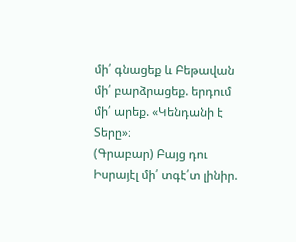մի՛ գնացեք և Բեթավան մի՛ բարձրացեք. երդում մի՛ արեք. «Կենդանի է Տերը»։
(Գրաբար) Բայց դու Իսրայէլ մի՛ տգէ՛տ լինիր.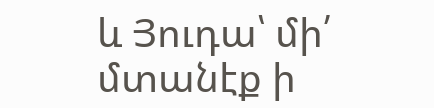և Յուդա՝ մի՛ մտանէք ի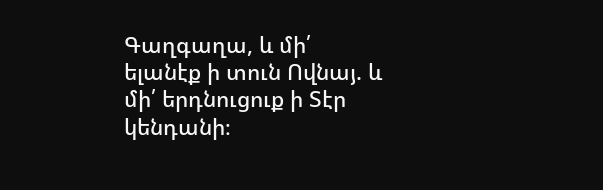Գաղգաղա, և մի՛ ելանէք ի տուն Ովնայ. և մի՛ երդնուցուք ի Տէր կենդանի։